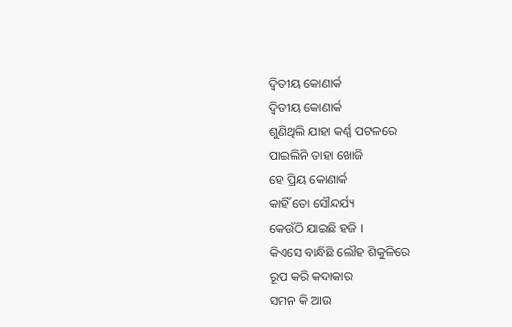ଦ୍ଵିତୀୟ କୋଣାର୍କ
ଦ୍ଵିତୀୟ କୋଣାର୍କ
ଶୁଣିଥିଲି ଯାହା କର୍ଣ୍ଣ ପଟଳରେ
ପାଇଲିନି ତାହା ଖୋଜି
ହେ ପ୍ରିୟ କୋଣାର୍କ
କାହିଁ ତୋ ସୌନ୍ଦର୍ଯ୍ୟ
କେଉଁଠି ଯାଇଛି ହଜି ।
କିଏସେ ବାନ୍ଧିଛି ଲୌହ ଶିକୁଳିରେ
ରୂପ କରି କଦାକାର
ସମନ କି ଆଉ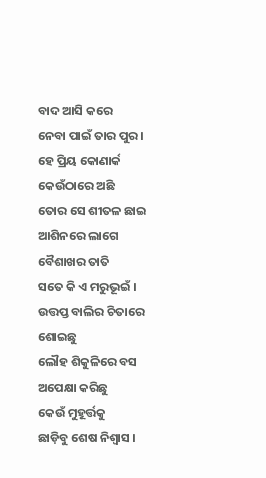ବାଦ ଆସି କରେ
ନେବା ପାଇଁ ତାର ପୁର ।
ହେ ପ୍ରିୟ କୋଣାର୍କ କେଉଁଠାରେ ଅଛି
ତୋର ସେ ଶୀତଳ ଛାଇ
ଆଶିନରେ ଲାଗେ
ବୈଶାଖର ତାତି
ସତେ କି ଏ ମରୁଭୂଇଁ ।
ଉତ୍ତପ୍ତ ବାଲିର ଚିତାରେ ଶୋଇଛୁ
ଲୌହ ଶିକୁଳିରେ ବସ
ଅପେକ୍ଷା କରିଛୁ
କେଉଁ ମୁହୂର୍ତ୍ତକୁ
ଛାଡ଼ିବୁ ଶେଷ ନିଶ୍ଵାସ ।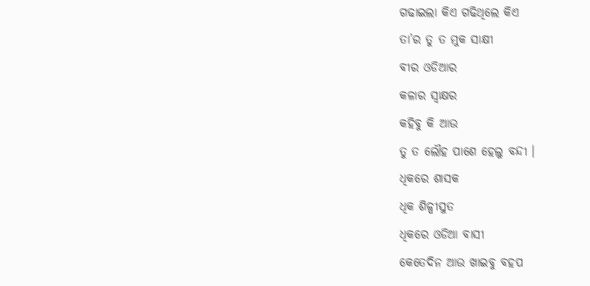ଗଢାଇଲା କିଏ ଗଢିଥିଲେ କିଏ
ତା’ର ତୁ ତ ମୁକ ସାକ୍ଷୀ
ବୀର ଓଡିଆର
କଳାର ସ୍ଵାକ୍ଷର
କହିବୁ କି ଆଉ
ତୁ ତ ଲୌହ ପାଶେ ହେଲୁ ବନ୍ଦୀ ।
ଧିକରେ ଶାସକ
ଧିକ ଶିଳ୍ପୀସୁତ
ଧିକରେ ଓଡିଆ ବାସୀ
କେତେଦିନ ଆଉ ଖାଇବୁ ବହପ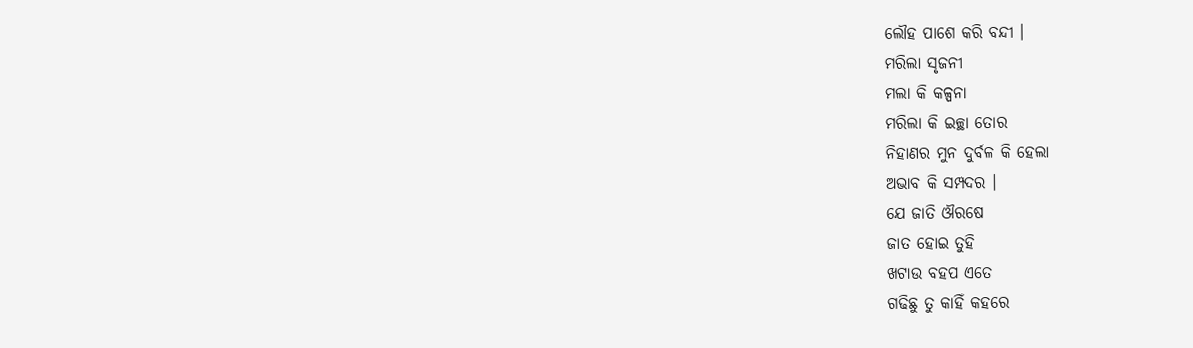ଲୌହ ପାଶେ କରି ବନ୍ଦୀ ।
ମରିଲା ସୃଜନୀ
ମଲା କି କଳ୍ପନା
ମରିଲା କି ଇଚ୍ଛା ତୋର
ନିହାଣର ମୁନ ଦୁର୍ବଳ କି ହେଲା
ଅଭାବ କି ସମ୍ପଦର ।
ଯେ ଜାତି ଔରଷେ
ଜାତ ହୋଇ ତୁହି
ଖଟାଉ ବହପ ଏତେ
ଗଢିଛୁ ତୁ କାହିଁ କହରେ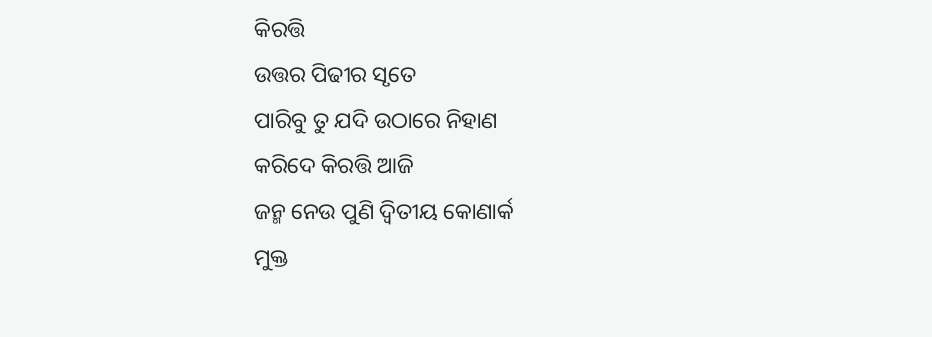କିରତ୍ତି
ଉତ୍ତର ପିଢୀର ସୃତେ
ପାରିବୁ ତୁ ଯଦି ଉଠାରେ ନିହାଣ
କରିଦେ କିରତ୍ତି ଆଜି
ଜନ୍ମ ନେଉ ପୁଣି ଦ୍ଵିତୀୟ କୋଣାର୍କ
ମୁକ୍ତ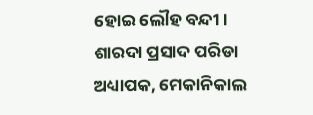ହୋଇ ଲୌହ ବନ୍ଦୀ । ଶାରଦା ପ୍ରସାଦ ପରିଡା
ଅଧ୍ୟାପକ, ମେକାନିକାଲ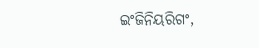ଇଂଜିନିୟରିଗଂ,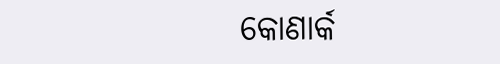କୋଣାର୍କ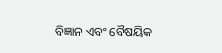ବିଜ୍ଞାନ ଏବଂ ବୈଷୟିକ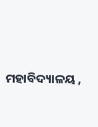ମହାବିଦ୍ୟାଳୟ ,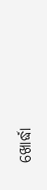ଖୋର୍ଦ୍ଧା